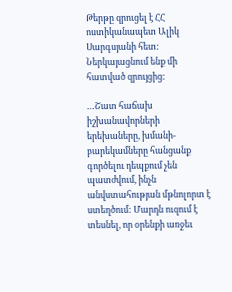Թերթը զրուցել է ՀՀ ոստիկանապետ Ալիկ Սարգսյանի հետ: Ներկայացնում ենք մի հատված զրույցից:

…Շատ հաճախ իշխանավորների երեխաները, խմանի-բարեկամները հանցանք գործելու դեպքում չեն պատժվում, ինչն անվստահության մթնոլորտ է ստեղծում: Մարդն ուզում է տեսնել, որ օրենքի առջեւ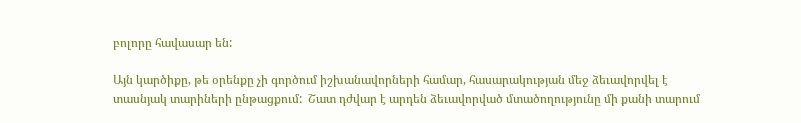բոլորը հավասար են:

Այն կարծիքը, թե օրենքը չի գործում իշխանավորների համար, հասարակության մեջ ձեւավորվել է տասնյակ տարիների ընթացքում:  Շատ դժվար է արդեն ձեւավորված մտածողությունը մի քանի տարում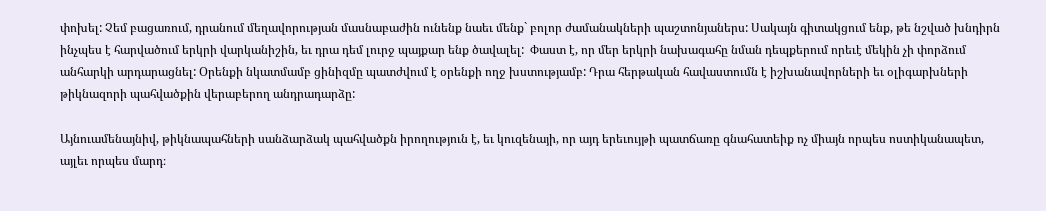փոխել: Չեմ բացառում, դրանում մեղավորության մասնաբաժին ունենք նաեւ մենք` բոլոր ժամանակների պաշտոնյաներս: Սակայն գիտակցում ենք, թե նշված խնդիրն ինչպես է հարվածում երկրի վարկանիշին, եւ դրա դեմ լուրջ պայքար ենք ծավալել:  Փաստ է, որ մեր երկրի նախագահը նման դեպքերում որեւէ մեկին չի փորձում անհարկի արդարացնել: Օրենքի նկատմամբ ցինիզմը պատժվում է օրենքի ողջ խստությամբ: Դրա հերթական հավաստումն է իշխանավորների եւ օլիգարխների թիկնազորի պահվածքին վերաբերող անդրադարձը:

Այնուամենայնիվ, թիկնապահների սանձարձակ պահվածքն իրողություն է, եւ կուզենայի, որ այդ երեւույթի պատճառը գնահատեիք ոչ միայն որպես ոստիկանապետ, այլեւ որպես մարդ։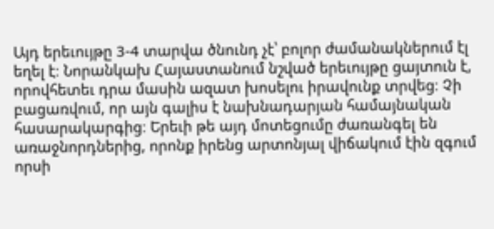Այդ երեւույթը 3-4 տարվա ծնունդ չէ՝ բոլոր ժամանակներում էլ եղել է։ Նորանկախ Հայաստանում նշված երեւույթը ցայտուն է, որովհետեւ դրա մասին ազատ խոսելու իրավունք տրվեց։ Չի բացառվում, որ այն գալիս է նախնադարյան համայնական հասարակարգից։ Երեւի թե այդ մոտեցումը ժառանգել են առաջնորդներից, որոնք իրենց արտոնյալ վիճակում էին զգում որսի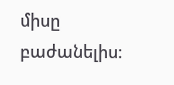միսը բաժանելիս։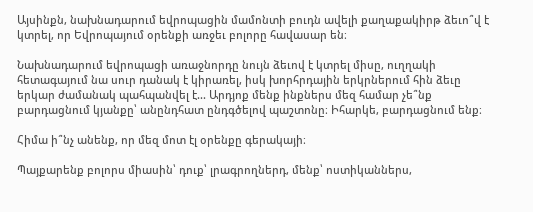Այսինքն, նախնադարում եվրոպացին մամոնտի բուդն ավելի քաղաքակիրթ ձեւո՞վ է կտրել, որ Եվրոպայում օրենքի առջեւ բոլորը հավասար են։

Նախնադարում եվրոպացի առաջնորդը նույն ձեւով է կտրել միսը, ուղղակի հետագայում նա սուր դանակ է կիրառել, իսկ խորհրդային երկրներում հին ձեւը երկար ժամանակ պահպանվել է... Արդյոք մենք ինքներս մեզ համար չե՞նք բարդացնում կյանքը՝ անընդհատ ընդգծելով պաշտոնը։ Իհարկե, բարդացնում ենք։

Հիմա ի՞նչ անենք, որ մեզ մոտ էլ օրենքը գերակայի։

Պայքարենք բոլորս միասին՝ դուք՝ լրագրողներդ, մենք՝ ոստիկաններս,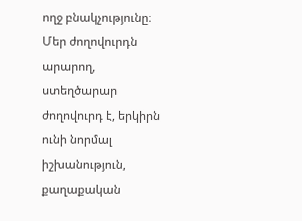ողջ բնակչությունը։ Մեր ժողովուրդն արարող, ստեղծարար ժողովուրդ է, երկիրն ունի նորմալ իշխանություն, քաղաքական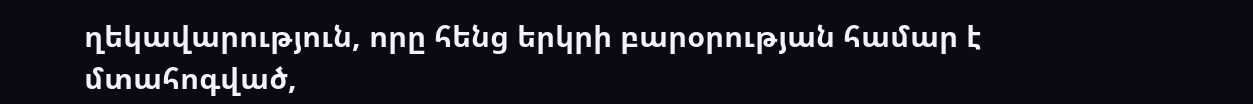ղեկավարություն, որը հենց երկրի բարօրության համար է մտահոգված,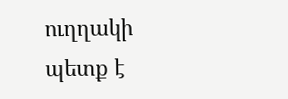ուղղակի պետք է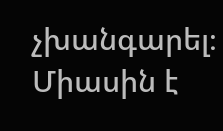չխանգարել։ Միասին է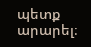պետք արարել։